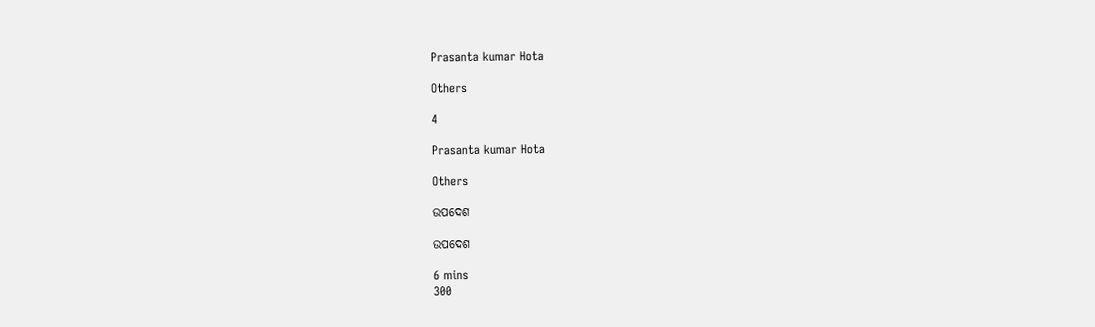Prasanta kumar Hota

Others

4

Prasanta kumar Hota

Others

ଉପଦେଶ

ଉପଦେଶ

6 mins
300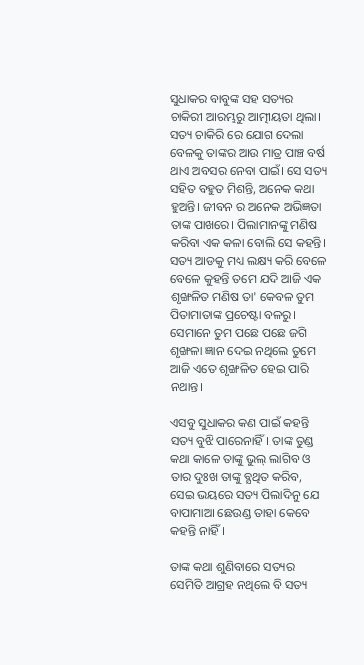ସୁଧାକର ବାବୁଙ୍କ ସହ ସତ୍ୟର ଚାକିରୀ ଆରମ୍ଭରୁ ଆତ୍ମୀୟତା ଥିଲା। ସତ୍ୟ ଚାକିରି ରେ ଯୋଗ ଦେଲା ବେଳକୁ ତାଙ୍କର ଆଉ ମାତ୍ର ପାଞ୍ଚ ବର୍ଷ ଥାଏ ଅବସର ନେବା ପାଇଁ। ସେ ସତ୍ୟ ସହିତ ବହୁତ ମିଶନ୍ତି, ଅନେକ କଥା ହୁଅନ୍ତି। ଜୀବନ ର ଅନେକ ଅଭିଜ୍ଞତା ତାଙ୍କ ପାଖରେ। ପିଲାମାନଙ୍କୁ ମଣିଷ କରିବା ଏକ କଳା ବୋଲି ସେ କହନ୍ତି। ସତ୍ୟ ଆଡକୁ ମଧ୍ୟ ଲକ୍ଷ୍ୟ କରି ବେଳେ ବେଳେ କୁହନ୍ତି ତମେ ଯଦି ଆଜି ଏକ ଶୃଙ୍ଖଳିତ ମଣିଷ ତା' କେବଳ ତୁମ ପିତାମାତାଙ୍କ ପ୍ରଚେଷ୍ଟା ବଳରୁ। ସେମାନେ ତୁମ ପଛେ ପଛେ ଜଗି ଶୃଙ୍ଖଳା ଜ୍ଞାନ ଦେଇ ନଥିଲେ ତୁମେ ଆଜି ଏତେ ଶୃଙ୍ଖଳିତ ହେଇ ପାରି ନଥାନ୍ତ।

ଏସବୁ ସୁଧାକର କଣ ପାଇଁ କହନ୍ତି ସତ୍ୟ ବୁଝି ପାରେନାହିଁ। ତାଙ୍କ ତୁଣ୍ଡ କଥା କାଳେ ତାଙ୍କୁ ଭୁଲ୍ ଲାଗିବ ଓ ତାର ଦୁଃଖ ତାଙ୍କୁ ବ୍ଯଥିତ କରିବ, ସେଇ ଭୟରେ ସତ୍ୟ ପିଲାଦିନୁ ଯେ ବାପାମାଆ ଛେଉଣ୍ଡ ତାହା କେବେ କହନ୍ତି ନାହିଁ।

ତାଙ୍କ କଥା ଶୁଣିବାରେ ସତ୍ୟର ସେମିତି ଆଗ୍ରହ ନଥିଲେ ବି ସତ୍ୟ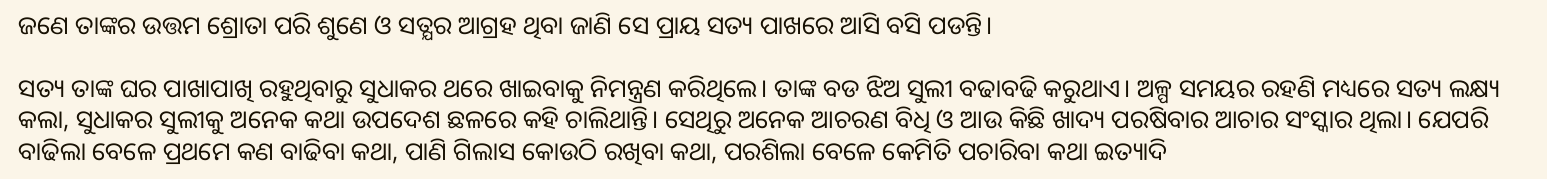ଜଣେ ତାଙ୍କର ଉତ୍ତମ ଶ୍ରୋତା ପରି ଶୁଣେ ଓ ସତ୍ଯର ଆଗ୍ରହ ଥିବା ଜାଣି ସେ ପ୍ରାୟ ସତ୍ୟ ପାଖରେ ଆସି ବସି ପଡନ୍ତି।

ସତ୍ୟ ତାଙ୍କ ଘର ପାଖାପାଖି ରହୁଥିବାରୁ ସୁଧାକର ଥରେ ଖାଇବାକୁ ନିମନ୍ତ୍ରଣ କରିଥିଲେ। ତାଙ୍କ ବଡ ଝିଅ ସୁଲୀ ବଢାବଢି କରୁଥାଏ। ଅଳ୍ପ ସମୟର ରହଣି ମଧ୍ୟରେ ସତ୍ୟ ଲକ୍ଷ୍ୟ କଲା, ସୁଧାକର ସୁଲୀକୁ ଅନେକ କଥା ଉପଦେଶ ଛଳରେ କହି ଚାଲିଥାନ୍ତି। ସେଥିରୁ ଅନେକ ଆଚରଣ ବିଧି ଓ ଆଉ କିଛି ଖାଦ୍ୟ ପରଷିବାର ଆଚାର ସଂସ୍କାର ଥିଲା। ଯେପରି ବାଢିଲା ବେଳେ ପ୍ରଥମେ କଣ ବାଢିବା କଥା, ପାଣି ଗିଲାସ କୋଉଠି ରଖିବା କଥା, ପରଶିଲା ବେଳେ କେମିତି ପଚାରିବା କଥା ଇତ୍ୟାଦି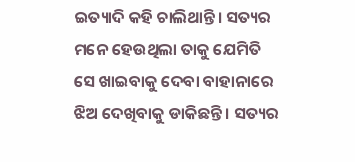ଇତ୍ୟାଦି କହି ଚାଲିଥାନ୍ତି। ସତ୍ୟର ମନେ ହେଉଥିଲା ତାକୁ ଯେମିତି ସେ ଖାଇବାକୁ ଦେବା ବାହାନାରେ ଝିଅ ଦେଖିବାକୁ ଡାକିଛନ୍ତି । ସତ୍ୟର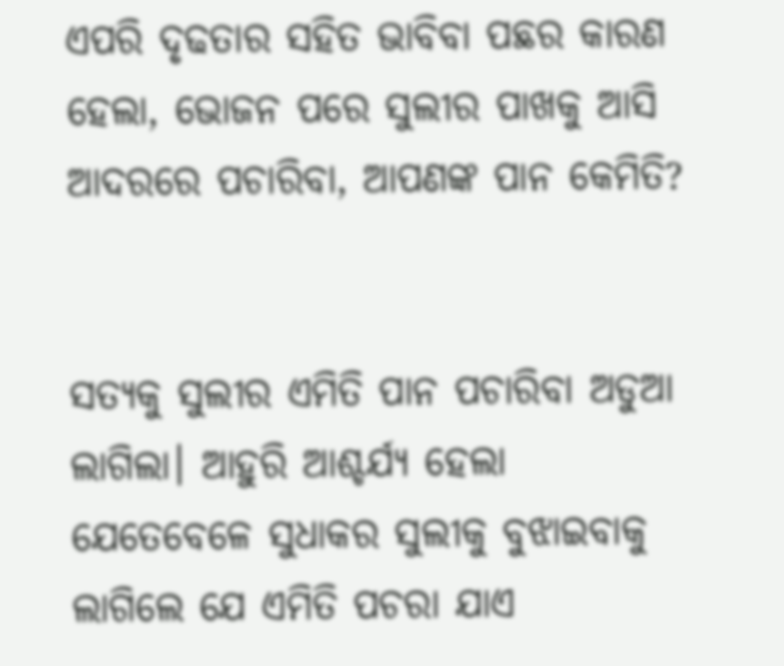ଏପରି ଦୃଢତାର ସହିତ ଭାବିବା ପଛର କାରଣ ହେଲା, ଭୋଜନ ପରେ ସୁଲୀର ପାଖକୁ ଆସି ଆଦରରେ ପଚାରିବା, ଆପଣଙ୍କ ପାନ କେମିତି?


ସତ୍ୟକୁ ସୁଲୀର ଏମିତି ପାନ ପଚାରିବା ଅଡୁଆ ଲାଗିଲା। ଆହୁରି ଆଶ୍ଚର୍ଯ୍ୟ ହେଲା ଯେତେବେଳେ ସୁଧାକର ସୁଲୀକୁ ବୁଝାଇବାକୁ ଲାଗିଲେ ଯେ ଏମିତି ପଚରା ଯାଏ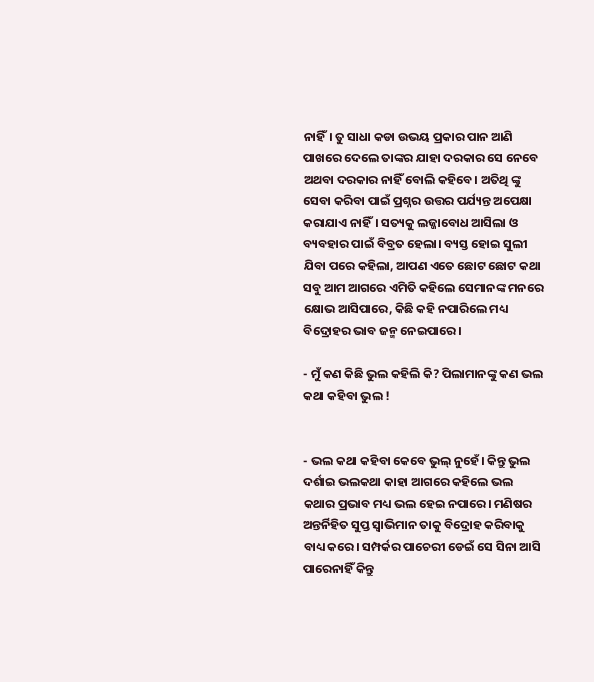ନାହିଁ। ତୁ ସାଧା କଡା ଉଭୟ ପ୍ରକାର ପାନ ଆଣି ପାଖରେ ଦେଲେ ତାଙ୍କର ଯାହା ଦରକାର ସେ ନେବେ ଅଥବା ଦରକାର ନାହିଁ ବୋଲି କହିବେ। ଅତିଥି ଙ୍କୁ ସେବା କରିବା ପାଇଁ ପ୍ରଶ୍ନର ଉତ୍ତର ପର୍ଯ୍ୟନ୍ତ ଅପେକ୍ଷା କରାଯାଏ ନାହିଁ। ସତ୍ୟକୁ ଲଜ୍ଜାବୋଧ ଆସିଲା ଓ ବ୍ୟବହାର ପାଇଁ ବିବ୍ରତ ହେଲା। ବ୍ୟସ୍ତ ହୋଇ ସୁଲୀ ଯିବା ପରେ କହିଲା, ଆପଣ ଏତେ ଛୋଟ ଛୋଟ କଥା ସବୁ ଆମ ଆଗରେ ଏମିତି କହିଲେ ସେମାନଙ୍କ ମନରେ କ୍ଷୋଭ ଆସିପାରେ, କିଛି କହି ନପାରିଲେ ମଧ୍ୟ ବିଦ୍ରୋହର ଭାବ ଜନ୍ମ ନେଇପାରେ।

- ମୁଁ କଣ କିଛି ଭୁଲ କହିଲି କି? ପିଲାମାନଙ୍କୁ କଣ ଭଲ କଥା କହିବା ଭୁଲ !


- ଭଲ କଥା କହିବା କେବେ ଭୁଲ୍ ନୁହେଁ। କିନ୍ତୁ ଭୁଲ ଦର୍ଶାଇ ଭଲକଥା କାହା ଆଗରେ କହିଲେ ଭଲ କଥାର ପ୍ରଭାବ ମଧ୍ୟ ଭଲ ହେଇ ନପାରେ। ମଣିଷର ଅନ୍ତର୍ନିହିତ ସୁପ୍ତ ସ୍ଵାଭିମାନ ତାକୁ ବିଦ୍ରୋହ କରିବାକୁ ବାଧ୍ୟ କରେ। ସମ୍ପର୍କର ପାଚେରୀ ଡେଇଁ ସେ ସିନା ଆସି ପାରେନାହିଁ କିନ୍ତୁ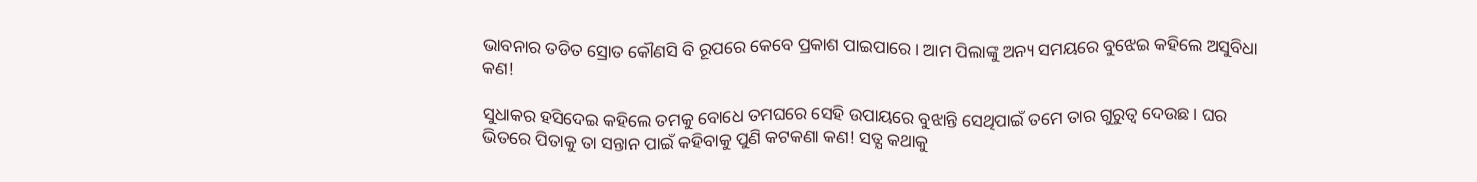ଭାବନାର ତଡିତ ସ୍ରୋତ କୌଣସି ବି ରୂପରେ କେବେ ପ୍ରକାଶ ପାଇପାରେ। ଆମ ପିଲାଙ୍କୁ ଅନ୍ୟ ସମୟରେ ବୁଝେଇ କହିଲେ ଅସୁବିଧା କଣ!

ସୁଧାକର ହସିଦେଇ କହିଲେ ତମକୁ ବୋଧେ ତମଘରେ ସେହି ଉପାୟରେ ବୁଝାନ୍ତି ସେଥିପାଇଁ ତମେ ତାର ଗୁରୁତ୍ବ ଦେଉଛ। ଘର ଭିତରେ ପିତାକୁ ତା ସନ୍ତାନ ପାଇଁ କହିବାକୁ ପୁଣି କଟକଣା କଣ! ସତ୍ଯ କଥାକୁ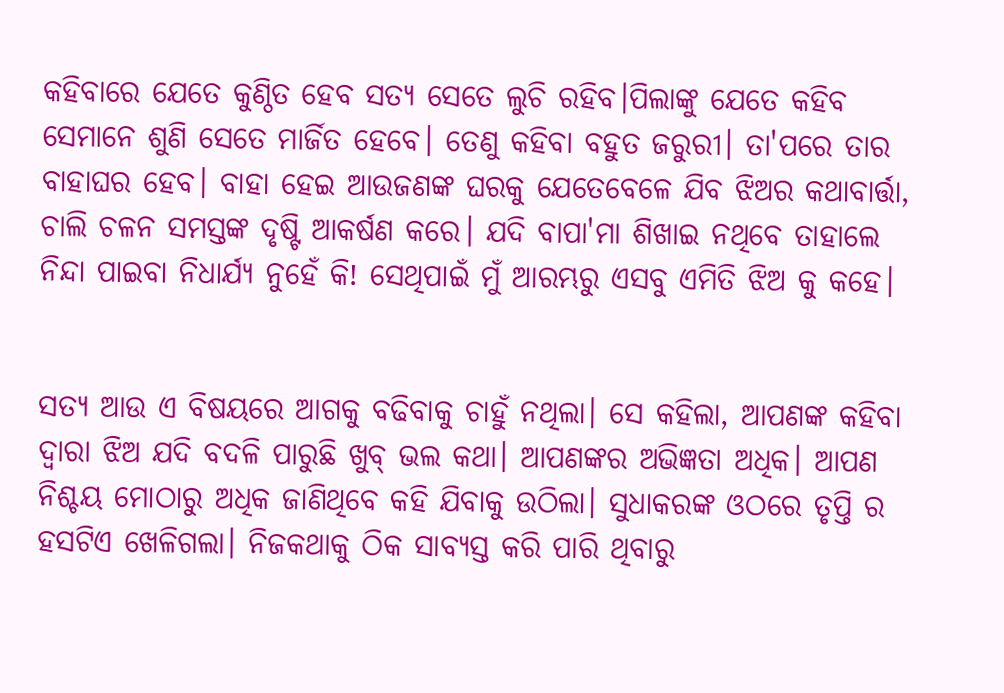କହିବାରେ ଯେତେ କୁଣ୍ଠିତ ହେବ ସତ୍ଯ ସେତେ ଲୁଚି ରହିବ।ପିଲାଙ୍କୁ ଯେତେ କହିବ ସେମାନେ ଶୁଣି ସେତେ ମାର୍ଜିତ ହେବେ। ତେଣୁ କହିବା ବହୁତ ଜରୁରୀ। ତା'ପରେ ତାର ବାହାଘର ହେବ। ବାହା ହେଇ ଆଉଜଣଙ୍କ ଘରକୁ ଯେତେବେଳେ ଯିବ ଝିଅର କଥାବାର୍ତ୍ତା, ଚାଲି ଚଳନ ସମସ୍ତଙ୍କ ଦୃଷ୍ଟି ଆକର୍ଷଣ କରେ। ଯଦି ବାପା'ମା ଶିଖାଇ ନଥିବେ ତାହାଲେ ନିନ୍ଦା ପାଇବା ନିଧାର୍ଯ୍ୟ ନୁହେଁ କି! ସେଥିପାଇଁ ମୁଁ ଆରମ୍ଭରୁ ଏସବୁ ଏମିତି ଝିଅ କୁ କହେ।


ସତ୍ୟ ଆଉ ଏ ବିଷୟରେ ଆଗକୁ ବଢିବାକୁ ଚାହୁଁ ନଥିଲା। ସେ କହିଲା, ଆପଣଙ୍କ କହିବା ଦ୍ଵାରା ଝିଅ ଯଦି ବଦଳି ପାରୁଛି ଖୁବ୍ ଭଲ କଥା। ଆପଣଙ୍କର ଅଭିଜ୍ଞତା ଅଧିକ। ଆପଣ ନିଶ୍ଚୟ ମୋଠାରୁ ଅଧିକ ଜାଣିଥିବେ କହି ଯିବାକୁ ଉଠିଲା। ସୁଧାକରଙ୍କ ଓଠରେ ତୃପ୍ତି ର ହସଟିଏ ଖେଳିଗଲା। ନିଜକଥାକୁ ଠିକ ସାବ୍ୟସ୍ତ କରି ପାରି ଥିବାରୁ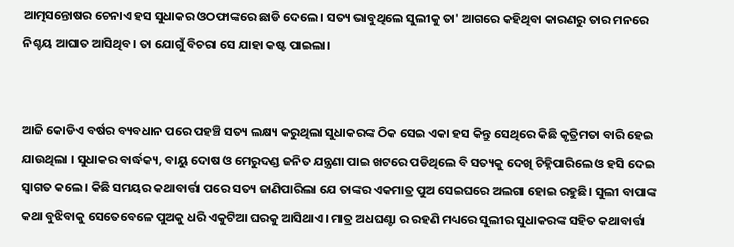ଆତ୍ମସନ୍ତୋଷର ଚେନାଏ ହସ ସୁଧାକର ଓଠଫାଙ୍କରେ ଛାଡି ଦେଲେ। ସତ୍ୟ ଭାବୁଥିଲେ ସୁଲୀକୁ ତା' ଆଗରେ କହିଥିବା କାରଣରୁ ତାର ମନରେ ନିଶ୍ଚୟ ଆଘାତ ଆସିଥିବ। ତା ଯୋଗୁଁ ବିଚରା ସେ ଯାହା କଷ୍ଟ ପାଇଲା।


ଆଜି କୋଡିଏ ବର୍ଷର ବ୍ୟବଧାନ ପରେ ପହଞ୍ଚି ସତ୍ୟ ଲକ୍ଷ୍ୟ କରୁଥିଲା ସୁଧାକରଙ୍କ ଠିକ ସେଇ ଏକା ହସ କିନ୍ତୁ ସେଥିରେ କିଛି କୃତ୍ରିମତା ବାରି ହେଇ ଯାଉଥିଲା । ସୁଧାକର ବାର୍ଦ୍ଧକ୍ୟ, ବାୟୁ ଦୋଷ ଓ ମେରୁଦଣ୍ଡ ଜନିତ ଯନ୍ତ୍ରଣା ପାଇ ଖଟରେ ପଡିଥିଲେ ବି ସତ୍ୟକୁ ଦେଖି ଚିହ୍ନିପାରିଲେ ଓ ହସି ଦେଇ ସ୍ଵାଗତ କଲେ। କିଛି ସମୟର କଥାବାର୍ତ୍ତା ପରେ ସତ୍ୟ ଜାଣିପାରିଲା ଯେ ତାଙ୍କର ଏକମାତ୍ର ପୁଅ ସେଇଘରେ ଅଲଗା ହୋଇ ରହୁଛି। ସୁଲୀ ବାପାଙ୍କ କଥା ବୁଝିବାକୁ ସେତେବେଳେ ପୁଅକୁ ଧରି ଏକୁଟିଆ ଘରକୁ ଆସିଥାଏ। ମାତ୍ର ଅଧଘଣ୍ଟା ର ରହଣି ମଧ୍ୟରେ ସୁଲୀର ସୁଧାକରଙ୍କ ସହିତ କଥାବାର୍ତ୍ତା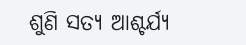ଶୁଣି ସତ୍ୟ ଆଶ୍ଚର୍ଯ୍ୟ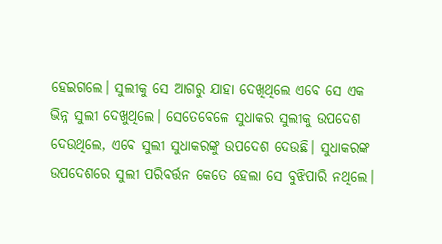ହେଇଗଲେ। ସୁଲୀକୁ ସେ ଆଗରୁ ଯାହା ଦେଖିଥିଲେ ଏବେ ସେ ଏକ ଭିନ୍ନ ସୁଲୀ ଦେଖୁଥିଲେ। ସେତେବେଳେ ସୁଧାକର ସୁଲୀକୁ ଉପଦେଶ ଦେଉଥିଲେ, ଏବେ ସୁଲୀ ସୁଧାକରଙ୍କୁ ଉପଦେଶ ଦେଉଛି। ସୁଧାକରଙ୍କ ଉପଦେଶରେ ସୁଲୀ ପରିବର୍ତ୍ତନ କେତେ ହେଲା ସେ ବୁଝିପାରି ନଥିଲେ।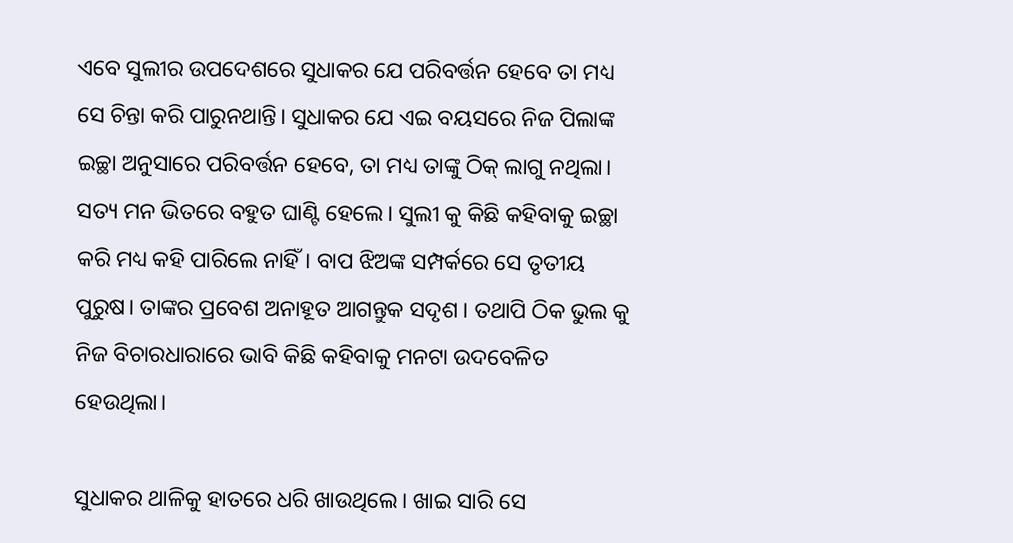ଏବେ ସୁଲୀର ଉପଦେଶରେ ସୁଧାକର ଯେ ପରିବର୍ତ୍ତନ ହେବେ ତା ମଧ୍ୟ ସେ ଚିନ୍ତା କରି ପାରୁନଥାନ୍ତି। ସୁଧାକର ଯେ ଏଇ ବୟସରେ ନିଜ ପିଲାଙ୍କ ଇଚ୍ଛା ଅନୁସାରେ ପରିବର୍ତ୍ତନ ହେବେ, ତା ମଧ୍ୟ ତାଙ୍କୁ ଠିକ୍ ଲାଗୁ ନଥିଲା। ସତ୍ୟ ମନ ଭିତରେ ବହୁତ ଘାଣ୍ଟି ହେଲେ। ସୁଲୀ କୁ କିଛି କହିବାକୁ ଇଚ୍ଛା କରି ମଧ୍ୟ କହି ପାରିଲେ ନାହିଁ। ବାପ ଝିଅଙ୍କ ସମ୍ପର୍କରେ ସେ ତୃତୀୟ ପୁରୁଷ। ତାଙ୍କର ପ୍ରବେଶ ଅନାହୂତ ଆଗନ୍ତୁକ ସଦୃଶ । ତଥାପି ଠିକ ଭୁଲ କୁ ନିଜ ବିଚାରଧାରାରେ ଭାବି କିଛି କହିବାକୁ ମନଟା ଉଦବେଳିତ ହେଉଥିଲା।

ସୁଧାକର ଥାଳିକୁ ହାତରେ ଧରି ଖାଉଥିଲେ। ଖାଇ ସାରି ସେ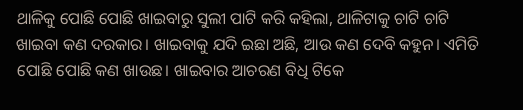ଥାଳିକୁ ପୋଛି ପୋଛି ଖାଇବାରୁ ସୁଲୀ ପାଟି କରି କହିଲା, ଥାଳିଟାକୁ ଚାଟି ଚାଟି ଖାଇବା କଣ ଦରକାର। ଖାଇବାକୁ ଯଦି ଇଛା ଅଛି, ଆଉ କଣ ଦେବି କହୁନ। ଏମିତି ପୋଛି ପୋଛି କଣ ଖାଉଛ। ଖାଇବାର ଆଚରଣ ବିଧି ଟିକେ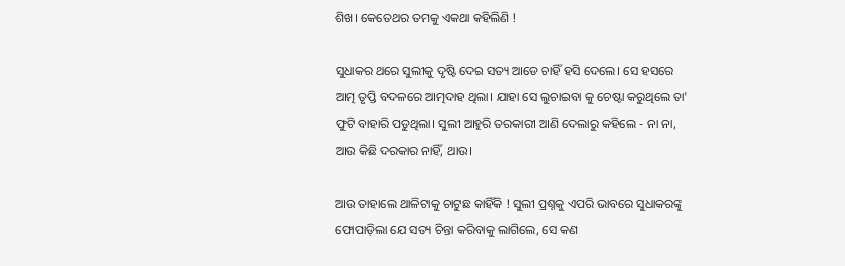ଶିଖ। କେତେଥର ତମକୁ ଏକଥା କହିଲିଣି !

ସୁଧାକର ଥରେ ସୁଲୀକୁ ଦୃଷ୍ଟି ଦେଇ ସତ୍ୟ ଆଡେ ଚାହିଁ ହସି ଦେଲେ। ସେ ହସରେ ଆତ୍ମ ତୃପ୍ତି ବଦଳରେ ଆତ୍ମଦାହ ଥିଲା। ଯାହା ସେ ଲୁଚାଇବା କୁ ଚେଷ୍ଟା କରୁଥିଲେ ତା' ଫୁଟି ବାହାରି ପଡୁଥିଲା। ସୁଲୀ ଆହୁରି ତରକାରୀ ଆଣି ଦେଲାରୁ କହିଲେ - ନା ନା, ଆଉ କିଛି ଦରକାର ନାହିଁ, ଥାଉ।

ଆଉ ତାହାଲେ ଥାଳିଟାକୁ ଚାଟୁଛ କାହିଁକି ! ସୁଲୀ ପ୍ରଶ୍ନକୁ ଏପରି ଭାବରେ ସୁଧାକରଙ୍କୁ ଫୋପାଡ଼ିଲା ଯେ ସତ୍ୟ ଚିନ୍ତା କରିବାକୁ ଲାଗିଲେ, ସେ କଣ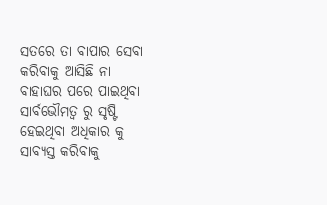ସତରେ ତା ବାପାର ସେବା କରିବାକୁ ଆସିଛି ନା ବାହାଘର ପରେ ପାଇଥିବା ସାର୍ବଭୌମତ୍ୱ ରୁ ସୃଷ୍ଟି ହେଇଥିବା ଅଧିକାର କୁ ସାବ୍ୟସ୍ତ କରିବାକୁ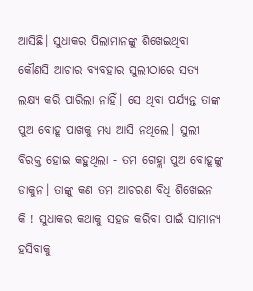ଆସିଛି। ସୁଧାକର ପିଲାମାନଙ୍କୁ ଶିଖେଇଥିବା କୌଣସି ଆଚାର ବ୍ୟବହାର ସୁଲୀଠାରେ ସତ୍ଯ ଲକ୍ଷ୍ୟ କରି ପାରିଲା ନାହିଁ। ସେ ଥିବା ପର୍ଯ୍ୟନ୍ତ ତାଙ୍କ ପୁଅ ବୋହୂ ପାଖକୁ ମଧ୍ୟ ଆସି ନଥିଲେ। ସୁଲୀ ବିରକ୍ତ ହୋଇ କହୁଥିଲା - ତମ ଗେହ୍ଲା ପୁଅ ବୋହୂଙ୍କୁ ଡାକୁନ। ତାଙ୍କୁ କଣ ତମ ଆଚରଣ ବିଧି ଶିଖେଇନ କି ! ସୁଧାକର କଥାକୁ ସହଜ କରିବା ପାଇଁ ସାମାନ୍ଯ ହସିବାକୁ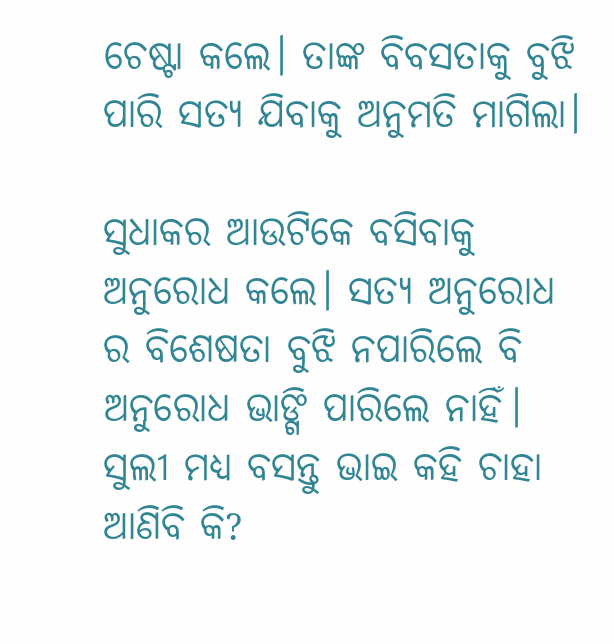ଚେଷ୍ଟା କଲେ। ତାଙ୍କ ବିବସତାକୁ ବୁଝି ପାରି ସତ୍ଯ ଯିବାକୁ ଅନୁମତି ମାଗିଲା।

ସୁଧାକର ଆଉଟିକେ ବସିବାକୁ ଅନୁରୋଧ କଲେ। ସତ୍ୟ ଅନୁରୋଧ ର ବିଶେଷତା ବୁଝି ନପାରିଲେ ବି ଅନୁରୋଧ ଭାଙ୍ଗି ପାରିଲେ ନାହିଁ। ସୁଲୀ ମଧ୍ୟ ବସନ୍ତୁ ଭାଇ କହି ଚାହା ଆଣିବି କି?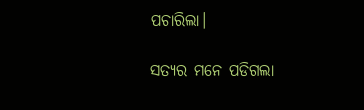ପଚାରିଲା।

ସତ୍ୟର ମନେ ପଡିଗଲା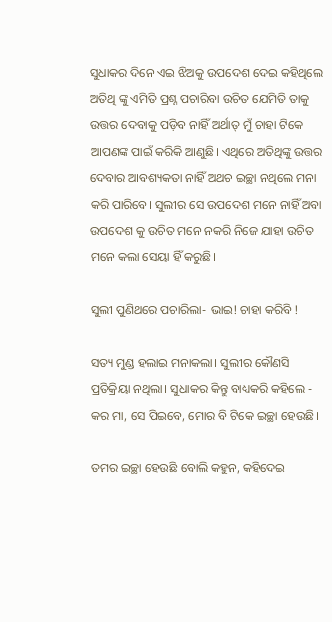ସୁଧାକର ଦିନେ ଏଇ ଝିଅକୁ ଉପଦେଶ ଦେଇ କହିଥିଲେ ଅତିଥି ଙ୍କୁ ଏମିତି ପ୍ରଶ୍ନ ପଚାରିବା ଉଚିତ ଯେମିତି ତାକୁ ଉତ୍ତର ଦେବାକୁ ପଡ଼ିବ ନାହିଁ ଅର୍ଥାତ୍ ମୁଁ ଚାହା ଟିକେ ଆପଣଙ୍କ ପାଇଁ କରିକି ଆଣୁଛି। ଏଥିରେ ଅତିଥିଙ୍କୁ ଉତ୍ତର ଦେବାର ଆବଶ୍ୟକତା ନାହିଁ ଅଥଚ ଇଚ୍ଛା ନଥିଲେ ମନା କରି ପାରିବେ। ସୁଲୀର ସେ ଉପଦେଶ ମନେ ନାହିଁ ଅବା ଉପଦେଶ କୁ ଉଚିତ ମନେ ନକରି ନିଜେ ଯାହା ଉଚିତ ମନେ କଲା ସେୟା ହିଁ କରୁଛି।

ସୁଲୀ ପୁଣିଥରେ ପଚାରିଲା- ଭାଇ! ଚାହା କରିବି !

ସତ୍ୟ ମୁଣ୍ଡ ହଲାଇ ମନାକଲା। ସୁଲୀର କୌଣସି ପ୍ରତିକ୍ରିୟା ନଥିଲା। ସୁଧାକର କିନ୍ତୁ ବାଧ୍ୟକରି କହିଲେ - କର ମା, ସେ ପିଇବେ, ମୋର ବି ଟିକେ ଇଚ୍ଛା ହେଉଛି।

ତମର ଇଚ୍ଛା ହେଉଛି ବୋଲି କହୁନ, କହିଦେଇ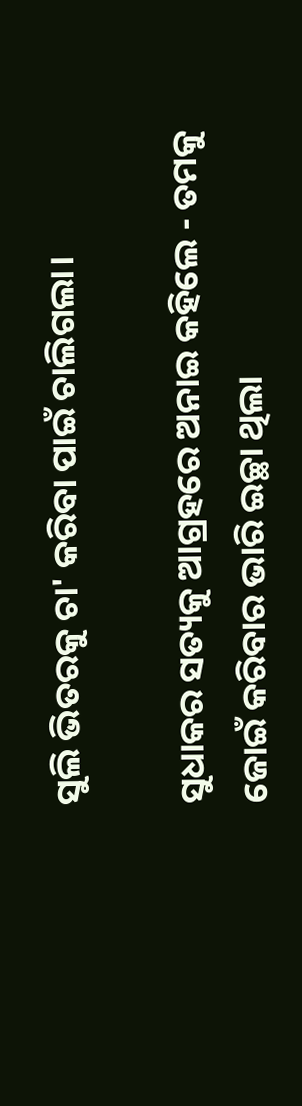ସୁଲି ଭିତରକୁ ଚା' କରିବା ପାଇଁ ଚାଲିଗଲା।

ସୁଧାକର ସତ୍ୟକୁ ଆଗ୍ରହରେ ଅନାଇ କହିଲେ - ତମକୁ ଜୋଇଁ କରିବାର ଭାରି ଇଚ୍ଛା ଥିଲା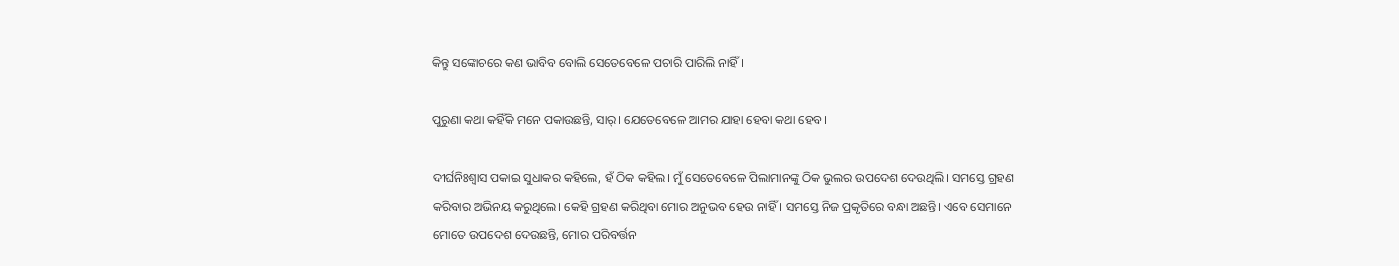କିନ୍ତୁ ସଙ୍କୋଚରେ କଣ ଭାବିବ ବୋଲି ସେତେବେଳେ ପଚାରି ପାରିଲି ନାହିଁ।

ପୁରୁଣା କଥା କହିଁକି ମନେ ପକାଉଛନ୍ତି, ସାର୍। ଯେତେବେଳେ ଆମର ଯାହା ହେବା କଥା ହେବ।

ଦୀର୍ଘନିଃଶ୍ଵାସ ପକାଇ ସୁଧାକର କହିଲେ, ହଁ ଠିକ କହିଲ। ମୁଁ ସେତେବେଳେ ପିଲାମାନଙ୍କୁ ଠିକ ଭୁଲର ଉପଦେଶ ଦେଉଥିଲି। ସମସ୍ତେ ଗ୍ରହଣ କରିବାର ଅଭିନୟ କରୁଥିଲେ। କେହି ଗ୍ରହଣ କରିଥିବା ମୋର ଅନୁଭବ ହେଉ ନାହିଁ । ସମସ୍ତେ ନିଜ ପ୍ରକୃତିରେ ବନ୍ଧା ଅଛନ୍ତି। ଏବେ ସେମାନେ ମୋତେ ଉପଦେଶ ଦେଉଛନ୍ତି, ମୋର ପରିବର୍ତ୍ତନ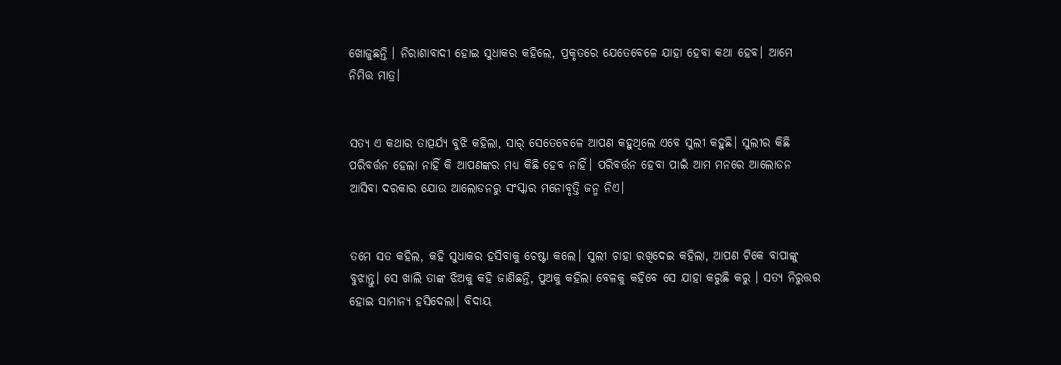ଖୋଜୁଛନ୍ତି । ନିରାଶାବାଦୀ ହୋଇ ସୁଧାକର କହିଲେ, ପ୍ରକୃତରେ ଯେତେବେଳେ ଯାହା ହେବା କଥା ହେବ। ଆମେ ନିମିତ୍ତ ମାତ୍ର।


ସତ୍ୟ ଏ କଥାର ତାତ୍ପର୍ଯ୍ୟ ବୁଝି କହିଲା, ସାର୍ ସେତେବେଳେ ଆପଣ କହୁଥିଲେ ଏବେ ସୁଲୀ କହୁଛି। ସୁଲୀର କିଛି ପରିବର୍ତ୍ତନ ହେଲା ନାହିଁ କି ଆପଣଙ୍କର ମଧ୍ୟ କିଛି ହେବ ନାହିଁ। ପରିବର୍ତ୍ତନ ହେବା ପାଇଁ ଆମ ମନରେ ଆଲୋଡନ ଆସିବା ଦରକାର ଯୋଉ ଆଲୋଡନରୁ ସଂସ୍କାର ମନୋବୃତ୍ତି ଜନ୍ମ ନିଏ।


ତମେ ସତ କହିଲ, କହି ସୁଧାକର ହସିବାକୁ ଚେଷ୍ଟା କଲେ। ସୁଲୀ ଚାହା ରଖିଦେଇ କହିଲା, ଆପଣ ଟିକେ ବାପାଙ୍କୁ ବୁଝାନ୍ତୁ। ସେ ଖାଲି ତାଙ୍କ ଝିଅକୁ କହି ଜାଣିଛନ୍ତି, ପୁଅକୁ କହିଲା ବେଳକୁ କହିବେ ସେ ଯାହା କରୁଛି କରୁ । ସତ୍ୟ ନିରୁତ୍ତର ହୋଇ ସାମାନ୍ୟ ହସିଦେଲା। ବିଦାୟ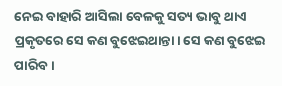ନେଇ ବାହାରି ଆସିଲା ବେଳକୁ ସତ୍ୟ ଭାବୁ ଥାଏ ପ୍ରକୃତରେ ସେ କଣ ବୁଝେଇଥାନ୍ତା। ସେ କଣ ବୁଝେଇ ପାରିବ।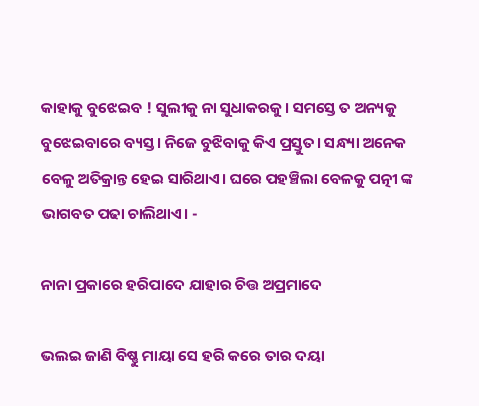କାହାକୁ ବୁଝେଇବ ! ସୁଲୀକୁ ନା ସୁଧାକରକୁ। ସମସ୍ତେ ତ ଅନ୍ୟକୁ ବୁଝେଇବାରେ ବ୍ୟସ୍ତ। ନିଜେ ବୁଝିବାକୁ କିଏ ପ୍ରସ୍ତୁତ। ସନ୍ଧ୍ୟା ଅନେକ ବେଳୁ ଅତିକ୍ରାନ୍ତ ହେଇ ସାରିଥାଏ। ଘରେ ପହଞ୍ଚିଲା ବେଳକୁ ପତ୍ନୀ ଙ୍କ ଭାଗବତ ପଢା ଚାଲିଥାଏ। -

ନାନା ପ୍ରକାରେ ହରିପାଦେ ଯାହାର ଚିତ୍ତ ଅପ୍ରମାଦେ

ଭଲଇ ଜାଣି ବିଷ୍ଣୁ ମାୟା ସେ ହରି କରେ ତାର ଦୟା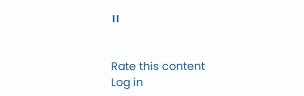।।


Rate this content
Log in